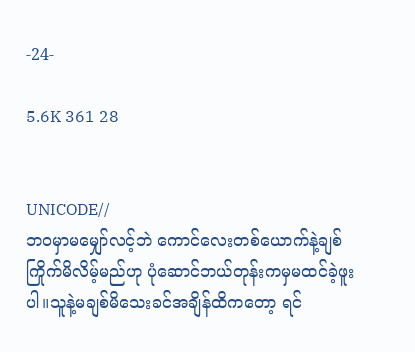-24-

5.6K 361 28


UNICODE//
ဘဝမှာမမျှော်လင့်ဘဲ ကောင်လေးတစ်ယောက်နဲ့ချစ်ကြိုက်မိလိမ့်မည်ဟု ပုံဆောင်ဘယ်တုန်းကမှမထင်ခဲ့ဖူးပါ။သူနဲ့မချစ်မိသေးခင်အချိန်ထိကတော့ ရင်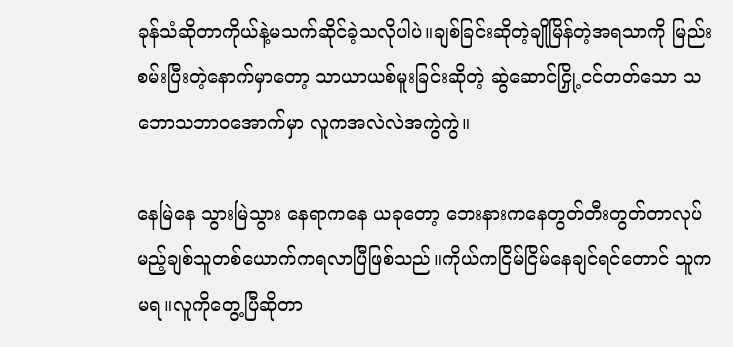ခုန်သံဆိုတာကိုယ်နဲ့မသက်ဆိုင်ခဲ့သလိုပါပဲ။ချစ်ခြင်းဆိုတဲ့ချိုမြိန်တဲ့အရသာကို မြည်းစမ်းပြီးတဲ့နောက်မှာတော့ သာယာယစ်မူးခြင်းဆိုတဲ့ ဆွဲဆောင်ငြှို့ငင်တတ်သော သဘောသဘာဝအောက်မှာ လူကအလဲလဲအကွဲကွဲ။

နေမြဲနေ သွားမြဲသွား နေရာကနေ ယခုတော့ ဘေးနားကနေတွတ်တီးတွတ်တာလုပ်မည့်ချစ်သူတစ်ယောက်ကရလာပြီဖြစ်သည်။ကိုယ်ကငြိမ်ငြိမ်နေချင်ရင်တောင် သူကမရ။လူကိုတွေ့ပြီဆိုတာ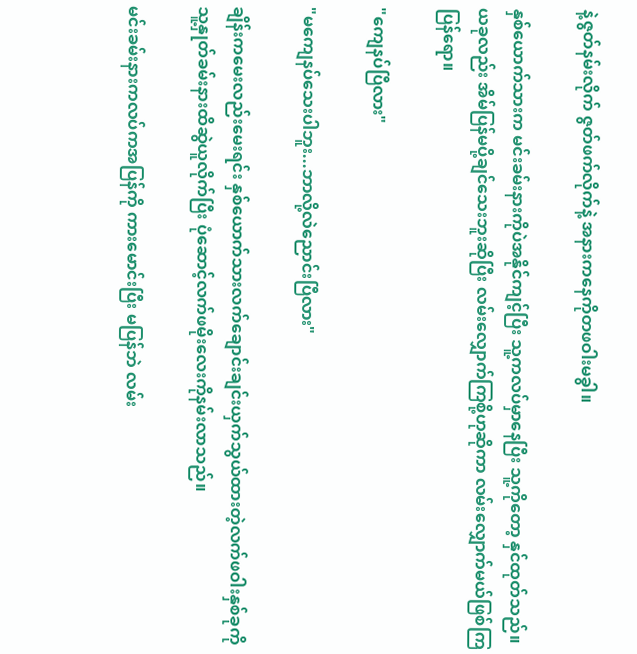နဲ့ဇွတ်နမ်းလိုက် ဇွတ်ဖက်လိုက်နဲ့ အနားကနေကိုတဖဝါးမခွါ။

နှစ်ယောက်သားက မင်းခမ်းနားကိုပဲအနိုင်ကျင့်ပြီး သူ့ကလပ်မှာနေပြီး သူ့ကိုတော့ နှင်ထုတ်သည်။ယခုလည်း အိမ်ပြန်မပို့ချင်သေးဘူးဆိုပြီး လမ်းလျှောက်ကြစို့ဟုဆိုကာ လမ်းလျှောက်မယ်ဖြစ်ကြပြန်ရော။

"ကျေနပ်ပြီလား"

"မကျေနပ်သေးပါဘူး...ဘာလို့လဲညောင်းပြီလား"

ချိန်းကမေးလည်းမေးရင်း နှစ်ယောက်သားလက်ချောင်းချင်းယှက်သွယ်ထားတဲ့လက်ဖဝါးနှစ်ခုကို သူ့နှုတ်ခမ်းနားထိဆွဲယူလိုက်ပြီး ပုံဆောင့်လက်ဖမိုးလေးကိုနမ်းလာသည်။

မင်းခမ်းနားကလပ်ကအပြန်ကို ကားမောင်းပြီး မပြန်ဘဲ လမ်း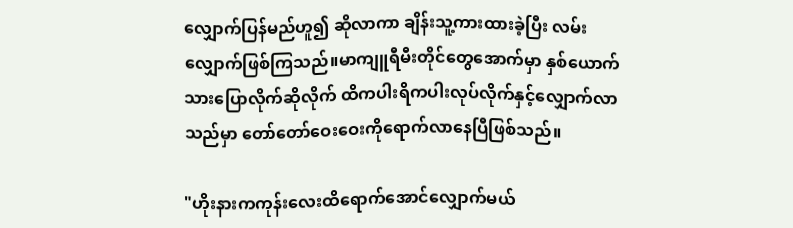လျှောက်ပြန်မည်ဟူ၍ ဆိုလာကာ ချိန်းသူ့ကားထားခဲ့ပြီး လမ်းလျှောက်ဖြစ်ကြသည်။မာကျူရီမီးတိုင်တွေအောက်မှာ နှစ်ယောက်သားပြောလိုက်ဆိုလိုက် ထိကပါးရိကပါးလုပ်လိုက်နှင့်လျှောက်လာသည်မှာ တော်တော်ဝေးဝေးကိုရောက်လာနေပြီဖြစ်သည်။

"ဟိုးနားကကုန်းလေးထိရောက်အောင်လျှောက်မယ်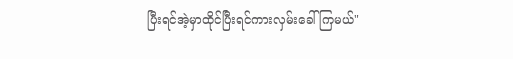ပြီးရင်အဲ့မှာထိုင်ပြီးရင်ကားလှမ်းခေါ်ကြမယ်"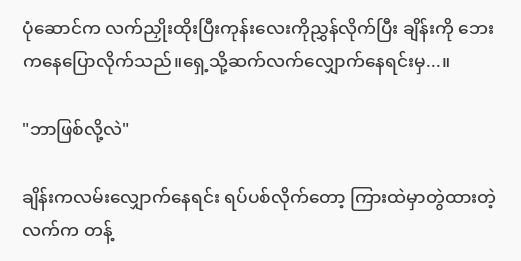ပုံဆောင်က လက်ညှိုးထိုးပြီးကုန်းလေးကိုညွှန်လိုက်ပြီး ချိန်းကို ဘေးကနေပြောလိုက်သည်။ရှေ့သို့ဆက်လက်လျှောက်နေရင်းမှ...။

"ဘာဖြစ်လို့လဲ"

ချိန်းကလမ်းလျှောက်နေရင်း ရပ်ပစ်လိုက်တော့ ကြားထဲမှာတွဲထားတဲ့လက်က တန့်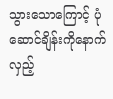သွားသောကြောင့် ပုံဆောင်ချိန်းကိုနောက်လှည့်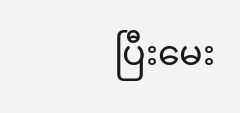ပြီးမေး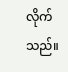လိုက်သည်။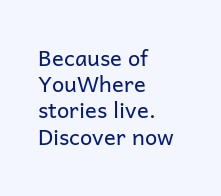Because of YouWhere stories live. Discover now